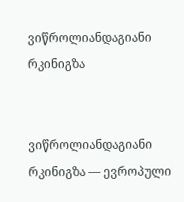ვიწროლიანდაგიანი რკინიგზა


ვიწროლიანდაგიანი რკინიგზა — ევროპული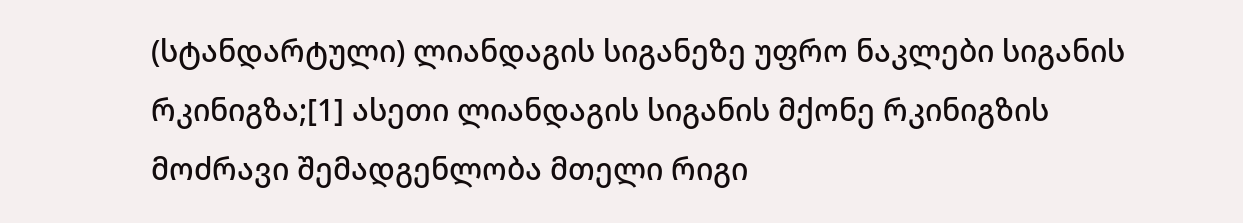(სტანდარტული) ლიანდაგის სიგანეზე უფრო ნაკლები სიგანის რკინიგზა;[1] ასეთი ლიანდაგის სიგანის მქონე რკინიგზის მოძრავი შემადგენლობა მთელი რიგი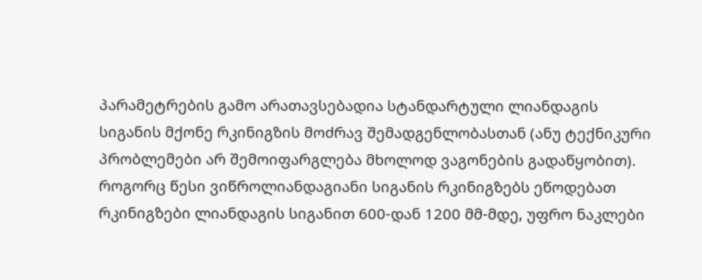პარამეტრების გამო არათავსებადია სტანდარტული ლიანდაგის სიგანის მქონე რკინიგზის მოძრავ შემადგენლობასთან (ანუ ტექნიკური პრობლემები არ შემოიფარგლება მხოლოდ ვაგონების გადაწყობით). როგორც წესი ვიწროლიანდაგიანი სიგანის რკინიგზებს ეწოდებათ რკინიგზები ლიანდაგის სიგანით 600-დან 1200 მმ-მდე, უფრო ნაკლები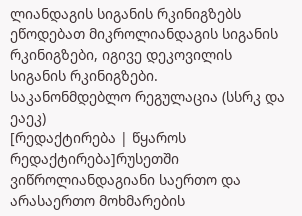ლიანდაგის სიგანის რკინიგზებს ეწოდებათ მიკროლიანდაგის სიგანის რკინიგზები, იგივე დეკოვილის სიგანის რკინიგზები.
საკანონმდებლო რეგულაცია (სსრკ და ეაეკ)
[რედაქტირება | წყაროს რედაქტირება]რუსეთში ვიწროლიანდაგიანი საერთო და არასაერთო მოხმარების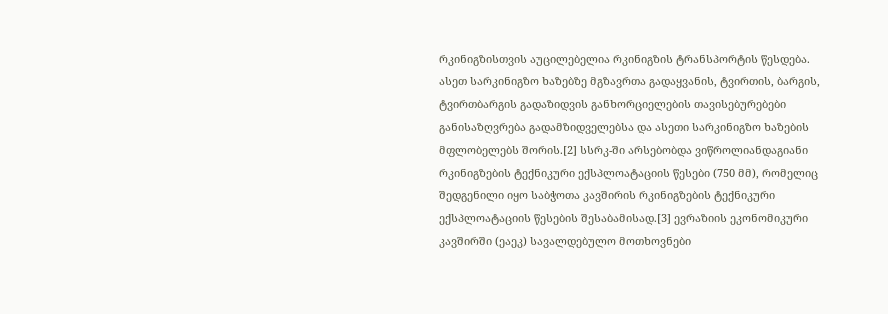რკინიგზისთვის აუცილებელია რკინიგზის ტრანსპორტის წესდება. ასეთ სარკინიგზო ხაზებზე მგზავრთა გადაყვანის, ტვირთის, ბარგის, ტვირთბარგის გადაზიდვის განხორციელების თავისებურებები განისაზღვრება გადამზიდველებსა და ასეთი სარკინიგზო ხაზების მფლობელებს შორის.[2] სსრკ-ში არსებობდა ვიწროლიანდაგიანი რკინიგზების ტექნიკური ექსპლოატაციის წესები (750 მმ), რომელიც შედგენილი იყო საბჭოთა კავშირის რკინიგზების ტექნიკური ექსპლოატაციის წესების შესაბამისად.[3] ევრაზიის ეკონომიკური კავშირში (ეაეკ) სავალდებულო მოთხოვნები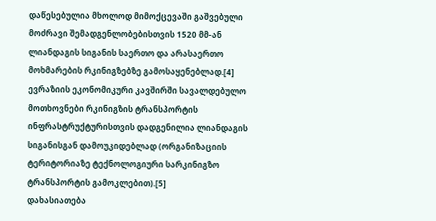დაწესებულია მხოლოდ მიმოქცევაში გაშვებული მოძრავი შემადგენლობებისთვის 1520 მმ-ან ლიანდაგის სიგანის საერთო და არასაერთო მოხმარების რკინიგზებზე გამოსაყენებლად.[4] ევრაზიის ეკონომიკური კავშირში სავალდებულო მოთხოვნები რკინიგზის ტრანსპორტის ინფრასტრუქტურისთვის დადგენილია ლიანდაგის სიგანისგან დამოუკიდებლად (ორგანიზაციის ტერიტორიაზე ტექნოლოგიური სარკინიგზო ტრანსპორტის გამოკლებით).[5]
დახასიათება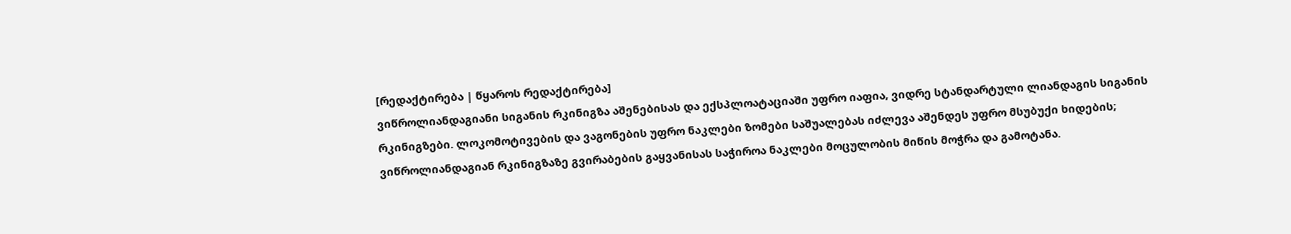[რედაქტირება | წყაროს რედაქტირება]
ვიწროლიანდაგიანი სიგანის რკინიგზა აშენებისას და ექსპლოატაციაში უფრო იაფია, ვიდრე სტანდარტული ლიანდაგის სიგანის რკინიგზები. ლოკომოტივების და ვაგონების უფრო ნაკლები ზომები საშუალებას იძლევა აშენდეს უფრო მსუბუქი ხიდების; ვიწროლიანდაგიან რკინიგზაზე გვირაბების გაყვანისას საჭიროა ნაკლები მოცულობის მიწის მოჭრა და გამოტანა.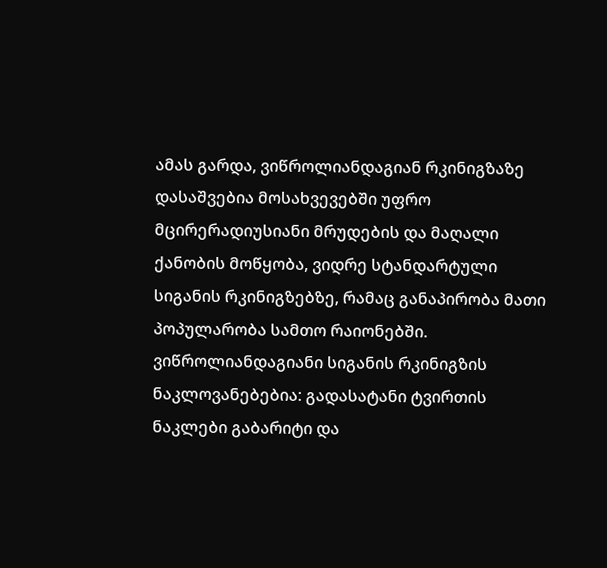ამას გარდა, ვიწროლიანდაგიან რკინიგზაზე დასაშვებია მოსახვევებში უფრო მცირერადიუსიანი მრუდების და მაღალი ქანობის მოწყობა, ვიდრე სტანდარტული სიგანის რკინიგზებზე, რამაც განაპირობა მათი პოპულარობა სამთო რაიონებში.
ვიწროლიანდაგიანი სიგანის რკინიგზის ნაკლოვანებებია: გადასატანი ტვირთის ნაკლები გაბარიტი და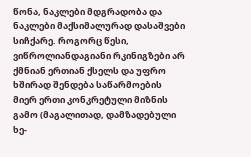წონა, ნაკლები მდგრადობა და ნაკლები მაქსიმალურად დასაშვები სიჩქარე. როგორც წესი, ვიწროლიანდაგიანი რკინიგზები არ ქმნიან ერთიან ქსელს და უფრო ხშირად შენდება საწარმოების მიერ ერთი კონკრეტული მიზნის გამო (მაგალითად, დამზადებული ხე-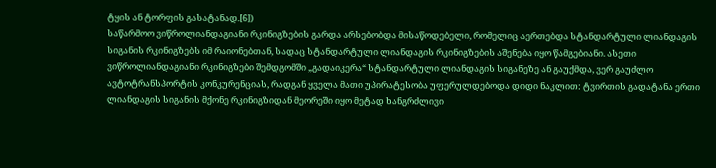ტყის ან ტორფის გასატანად.[6])
საწარმოო ვიწროლიანდაგიანი რკინიგზების გარდა არსებობდა მისაწოდებელი, რომელიც აერთებდა სტანდარტული ლიანდაგის სიგანის რკინიგზებს იმ რაიონებთან, სადაც სტანდარტული ლიანდაგის რკინიგზების აშენება იყო წამგებიანი. ასეთი ვიწროლიანდაგიანი რკინიგზები შემდგომში „გადაიკერა“ სტანდარტული ლიანდაგის სიგანეზე ან გაუქმდა, ვერ გაუძლო ავტოტრანსპორტის კონკურენციას, რადგან ყველა მათი უპირატესობა უფერულდებოდა დიდი ნაკლით: ტვირთის გადატანა ერთი ლიანდაგის სიგანის მქონე რკინიგზიდან მეორეში იყო მეტად ხანგრძლივი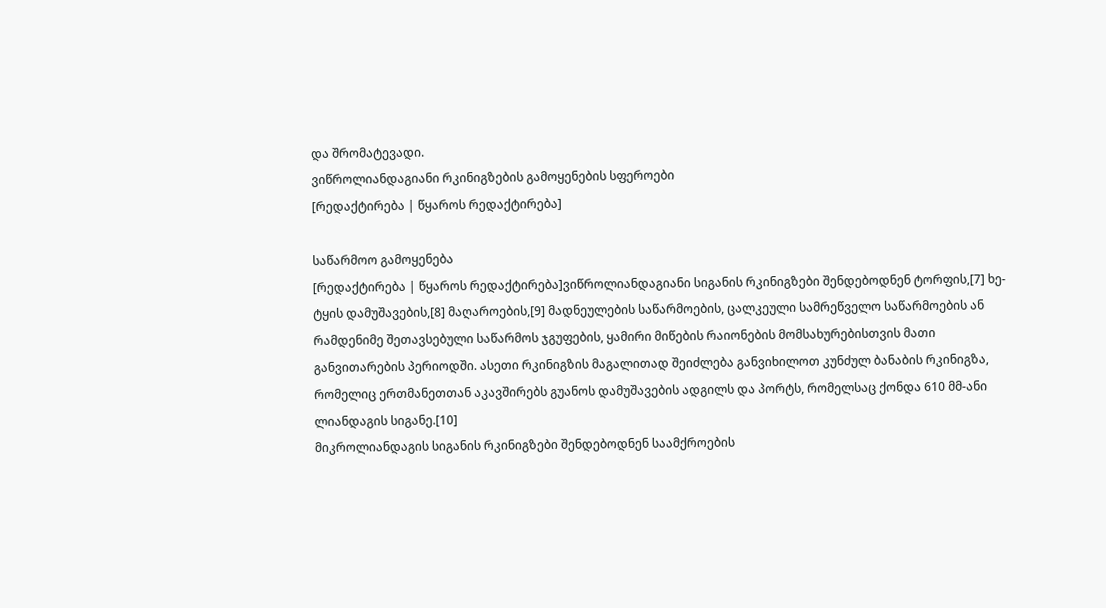და შრომატევადი.
ვიწროლიანდაგიანი რკინიგზების გამოყენების სფეროები
[რედაქტირება | წყაროს რედაქტირება]

საწარმოო გამოყენება
[რედაქტირება | წყაროს რედაქტირება]ვიწროლიანდაგიანი სიგანის რკინიგზები შენდებოდნენ ტორფის,[7] ხე-ტყის დამუშავების,[8] მაღაროების,[9] მადნეულების საწარმოების, ცალკეული სამრეწველო საწარმოების ან რამდენიმე შეთავსებული საწარმოს ჯგუფების, ყამირი მიწების რაიონების მომსახურებისთვის მათი განვითარების პერიოდში. ასეთი რკინიგზის მაგალითად შეიძლება განვიხილოთ კუნძულ ბანაბის რკინიგზა, რომელიც ერთმანეთთან აკავშირებს გუანოს დამუშავების ადგილს და პორტს, რომელსაც ქონდა 610 მმ-ანი ლიანდაგის სიგანე.[10]
მიკროლიანდაგის სიგანის რკინიგზები შენდებოდნენ საამქროების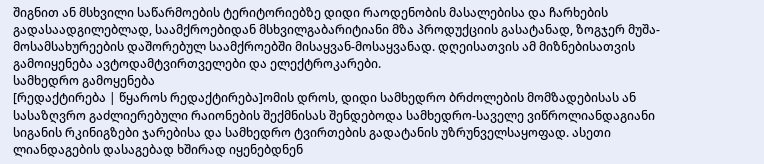შიგნით ან მსხვილი საწარმოების ტერიტორიებზე დიდი რაოდენობის მასალებისა და ჩარხების გადასაადგილებლად, საამქროებიდან მსხვილგაბარიტიანი მზა პროდუქციის გასატანად, ზოგჯერ მუშა-მოსამსახურეების დაშორებულ საამქროებში მისაყვან-მოსაყვანად. დღეისათვის ამ მიზნებისათვის გამოიყენება ავტოდამტვირთველები და ელექტროკარები.
სამხედრო გამოყენება
[რედაქტირება | წყაროს რედაქტირება]ომის დროს, დიდი სამხედრო ბრძოლების მომზადებისას ან სასაზღვრო გაძლიერებული რაიონების შექმნისას შენდებოდა სამხედრო-საველე ვიწროლიანდაგიანი სიგანის რკინიგზები ჯარებისა და სამხედრო ტვირთების გადატანის უზრუნველსაყოფად. ასეთი ლიანდაგების დასაგებად ხშირად იყენებდნენ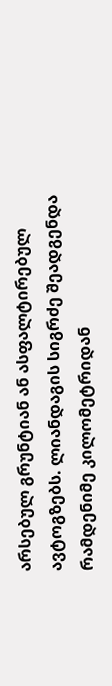არსებულ გრუნტიან ან ასფალტირებულ ავტოგზებს. ლიანდაგის სიგრძე შეადგენდა რამდენიმე კილომეტრიდან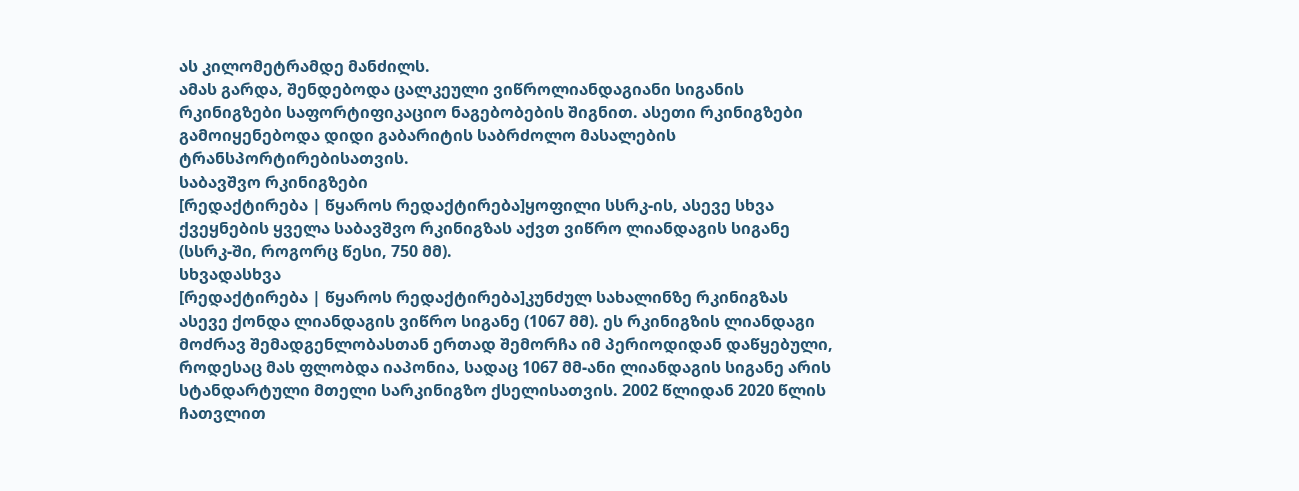ას კილომეტრამდე მანძილს.
ამას გარდა, შენდებოდა ცალკეული ვიწროლიანდაგიანი სიგანის რკინიგზები საფორტიფიკაციო ნაგებობების შიგნით. ასეთი რკინიგზები გამოიყენებოდა დიდი გაბარიტის საბრძოლო მასალების ტრანსპორტირებისათვის.
საბავშვო რკინიგზები
[რედაქტირება | წყაროს რედაქტირება]ყოფილი სსრკ-ის, ასევე სხვა ქვეყნების ყველა საბავშვო რკინიგზას აქვთ ვიწრო ლიანდაგის სიგანე (სსრკ-ში, როგორც წესი, 750 მმ).
სხვადასხვა
[რედაქტირება | წყაროს რედაქტირება]კუნძულ სახალინზე რკინიგზას ასევე ქონდა ლიანდაგის ვიწრო სიგანე (1067 მმ). ეს რკინიგზის ლიანდაგი მოძრავ შემადგენლობასთან ერთად შემორჩა იმ პერიოდიდან დაწყებული, როდესაც მას ფლობდა იაპონია, სადაც 1067 მმ-ანი ლიანდაგის სიგანე არის სტანდარტული მთელი სარკინიგზო ქსელისათვის. 2002 წლიდან 2020 წლის ჩათვლით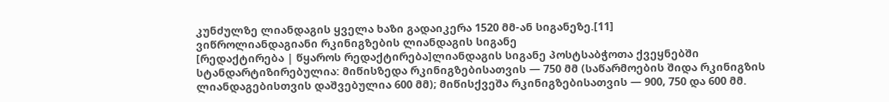კუნძულზე ლიანდაგის ყველა ხაზი გადაიკერა 1520 მმ-ან სიგანეზე.[11]
ვიწროლიანდაგიანი რკინიგზების ლიანდაგის სიგანე
[რედაქტირება | წყაროს რედაქტირება]ლიანდაგის სიგანე პოსტსაბჭოთა ქვეყნებში სტანდარტიზირებულია: მიწისზედა რკინიგზებისათვის — 750 მმ (საწარმოების შიდა რკინიგზის ლიანდაგებისთვის დაშვებულია 600 მმ); მიწისქვეშა რკინიგზებისათვის — 900, 750 და 600 მმ.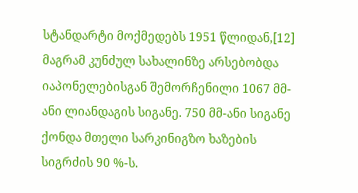სტანდარტი მოქმედებს 1951 წლიდან,[12] მაგრამ კუნძულ სახალინზე არსებობდა იაპონელებისგან შემორჩენილი 1067 მმ-ანი ლიანდაგის სიგანე. 750 მმ-ანი სიგანე ქონდა მთელი სარკინიგზო ხაზების სიგრძის 90 %-ს.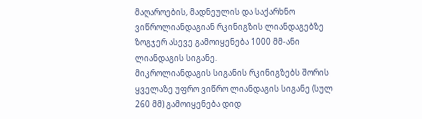მაღაროების, მადნეულის და საქარხნო ვიწროლიანდაგიან რკინიგზის ლიანდაგებზე ზოგჯერ ასევე გამოიყენება 1000 მმ-ანი ლიანდაგის სიგანე.
მიკროლიანდაგის სიგანის რკინიგზებს შორის ყველაზე უფრო ვიწრო ლიანდაგის სიგანე (სულ 260 მმ) გამოიყენება დიდ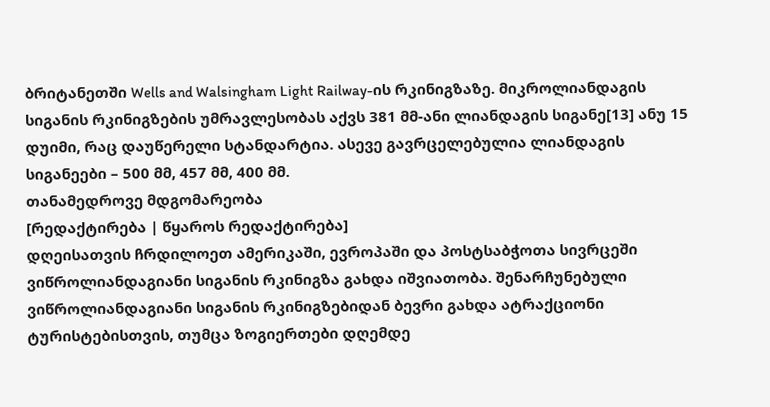ბრიტანეთში Wells and Walsingham Light Railway-ის რკინიგზაზე. მიკროლიანდაგის სიგანის რკინიგზების უმრავლესობას აქვს 381 მმ-ანი ლიანდაგის სიგანე[13] ანუ 15 დუიმი, რაც დაუწერელი სტანდარტია. ასევე გავრცელებულია ლიანდაგის სიგანეები – 500 მმ, 457 მმ, 400 მმ.
თანამედროვე მდგომარეობა
[რედაქტირება | წყაროს რედაქტირება]
დღეისათვის ჩრდილოეთ ამერიკაში, ევროპაში და პოსტსაბჭოთა სივრცეში ვიწროლიანდაგიანი სიგანის რკინიგზა გახდა იშვიათობა. შენარჩუნებული ვიწროლიანდაგიანი სიგანის რკინიგზებიდან ბევრი გახდა ატრაქციონი ტურისტებისთვის, თუმცა ზოგიერთები დღემდე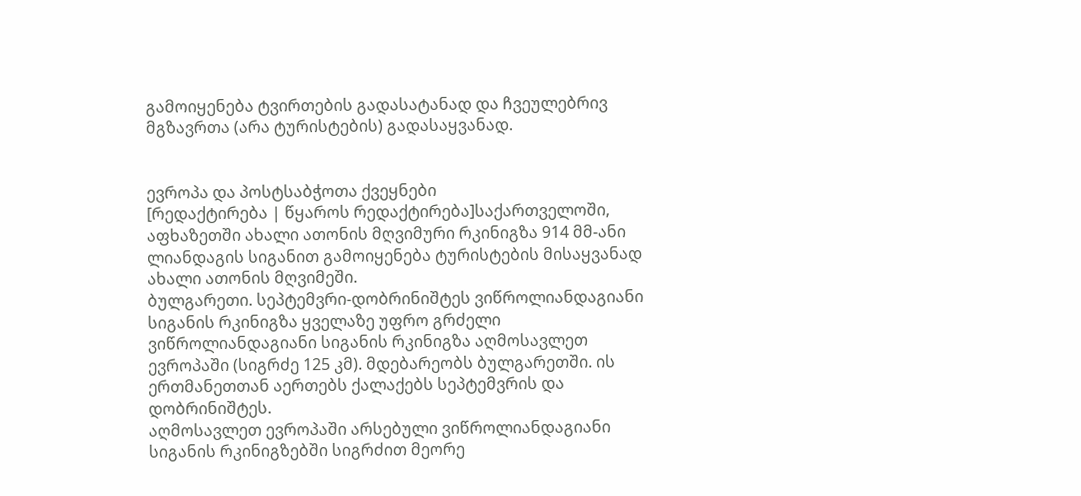გამოიყენება ტვირთების გადასატანად და ჩვეულებრივ მგზავრთა (არა ტურისტების) გადასაყვანად.


ევროპა და პოსტსაბჭოთა ქვეყნები
[რედაქტირება | წყაროს რედაქტირება]საქართველოში, აფხაზეთში ახალი ათონის მღვიმური რკინიგზა 914 მმ-ანი ლიანდაგის სიგანით გამოიყენება ტურისტების მისაყვანად ახალი ათონის მღვიმეში.
ბულგარეთი. სეპტემვრი-დობრინიშტეს ვიწროლიანდაგიანი სიგანის რკინიგზა ყველაზე უფრო გრძელი ვიწროლიანდაგიანი სიგანის რკინიგზა აღმოსავლეთ ევროპაში (სიგრძე 125 კმ). მდებარეობს ბულგარეთში. ის ერთმანეთთან აერთებს ქალაქებს სეპტემვრის და დობრინიშტეს.
აღმოსავლეთ ევროპაში არსებული ვიწროლიანდაგიანი სიგანის რკინიგზებში სიგრძით მეორე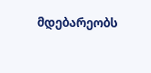მდებარეობს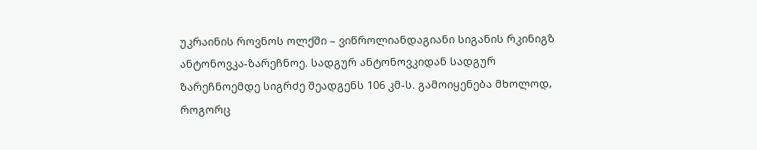უკრაინის როვნოს ოლქში – ვიწროლიანდაგიანი სიგანის რკინიგზ ანტონოვკა-ზარეჩნოე. სადგურ ანტონოვკიდან სადგურ ზარეჩნოემდე სიგრძე შეადგენს 106 კმ-ს. გამოიყენება მხოლოდ, როგორც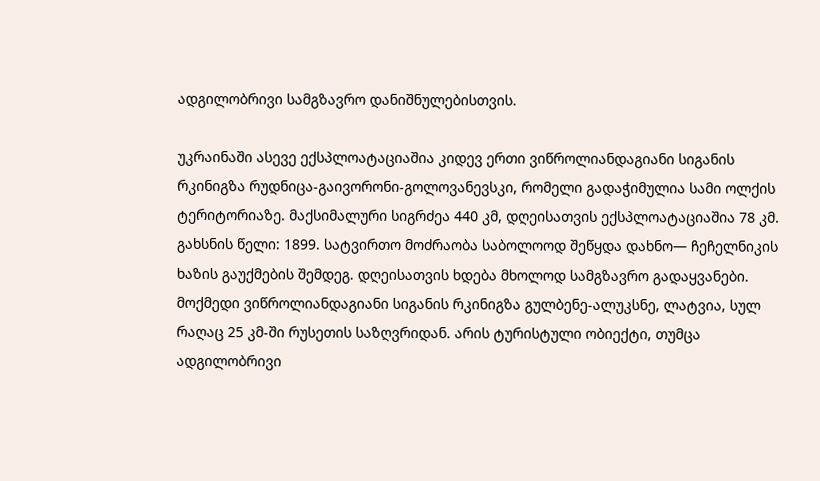ადგილობრივი სამგზავრო დანიშნულებისთვის.

უკრაინაში ასევე ექსპლოატაციაშია კიდევ ერთი ვიწროლიანდაგიანი სიგანის რკინიგზა რუდნიცა-გაივორონი-გოლოვანევსკი, რომელი გადაჭიმულია სამი ოლქის ტერიტორიაზე. მაქსიმალური სიგრძეა 440 კმ, დღეისათვის ექსპლოატაციაშია 78 კმ. გახსნის წელი: 1899. სატვირთო მოძრაობა საბოლოოდ შეწყდა დახნო— ჩეჩელნიკის ხაზის გაუქმების შემდეგ. დღეისათვის ხდება მხოლოდ სამგზავრო გადაყვანები.
მოქმედი ვიწროლიანდაგიანი სიგანის რკინიგზა გულბენე-ალუკსნე, ლატვია, სულ რაღაც 25 კმ-ში რუსეთის საზღვრიდან. არის ტურისტული ობიექტი, თუმცა ადგილობრივი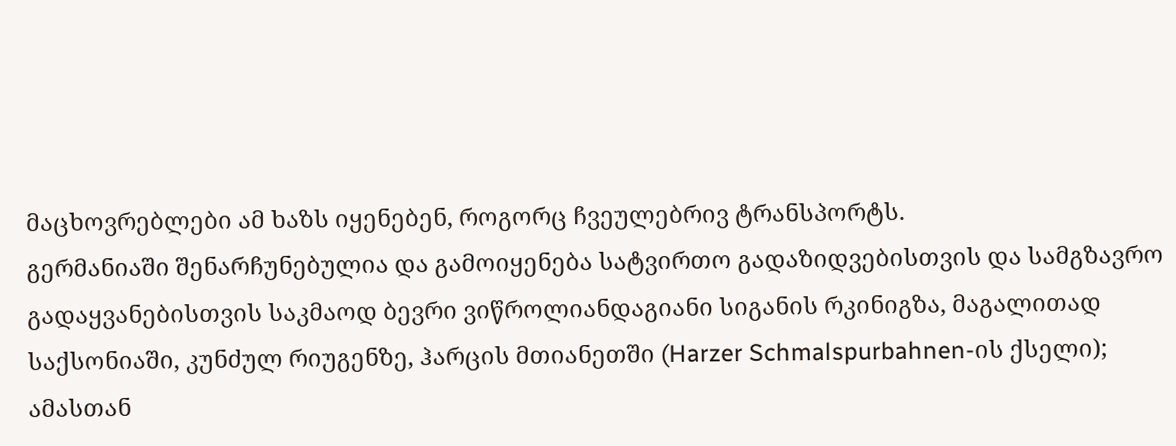მაცხოვრებლები ამ ხაზს იყენებენ, როგორც ჩვეულებრივ ტრანსპორტს.
გერმანიაში შენარჩუნებულია და გამოიყენება სატვირთო გადაზიდვებისთვის და სამგზავრო გადაყვანებისთვის საკმაოდ ბევრი ვიწროლიანდაგიანი სიგანის რკინიგზა, მაგალითად საქსონიაში, კუნძულ რიუგენზე, ჰარცის მთიანეთში (Harzer Schmalspurbahnen-ის ქსელი); ამასთან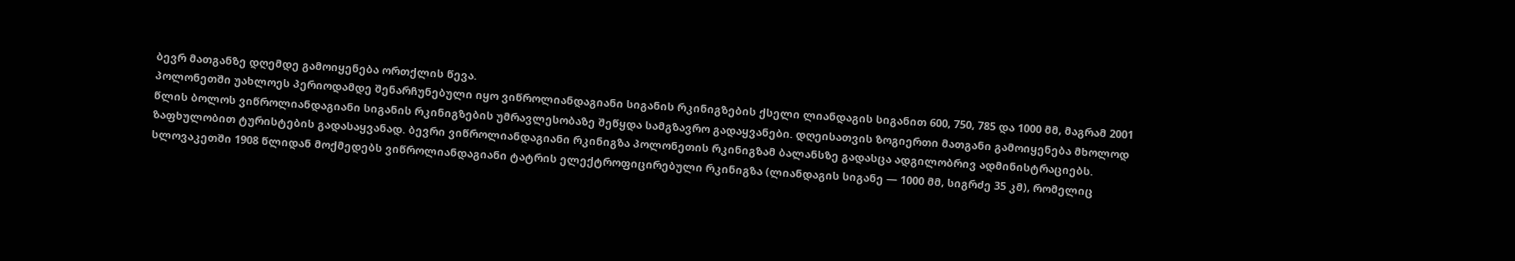ბევრ მათგანზე დღემდე გამოიყენება ორთქლის წევა.
პოლონეთში უახლოეს პერიოდამდე შენარჩუნებული იყო ვიწროლიანდაგიანი სიგანის რკინიგზების ქსელი ლიანდაგის სიგანით 600, 750, 785 და 1000 მმ, მაგრამ 2001 წლის ბოლოს ვიწროლიანდაგიანი სიგანის რკინიგზების უმრავლესობაზე შეწყდა სამგზავრო გადაყვანები. დღეისათვის ზოგიერთი მათგანი გამოიყენება მხოლოდ ზაფხულობით ტურისტების გადასაყვანად. ბევრი ვიწროლიანდაგიანი რკინიგზა პოლონეთის რკინიგზამ ბალანსზე გადასცა ადგილობრივ ადმინისტრაციებს.
სლოვაკეთში 1908 წლიდან მოქმედებს ვიწროლიანდაგიანი ტატრის ელექტროფიცირებული რკინიგზა (ლიანდაგის სიგანე — 1000 მმ, სიგრძე 35 კმ), რომელიც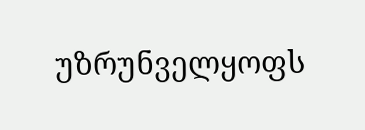უზრუნველყოფს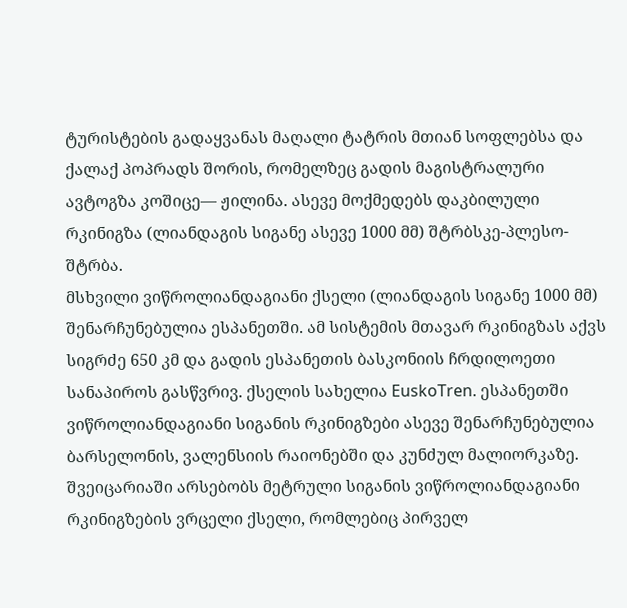ტურისტების გადაყვანას მაღალი ტატრის მთიან სოფლებსა და ქალაქ პოპრადს შორის, რომელზეც გადის მაგისტრალური ავტოგზა კოშიცე— ჟილინა. ასევე მოქმედებს დაკბილული რკინიგზა (ლიანდაგის სიგანე ასევე 1000 მმ) შტრბსკე-პლესო-შტრბა.
მსხვილი ვიწროლიანდაგიანი ქსელი (ლიანდაგის სიგანე 1000 მმ) შენარჩუნებულია ესპანეთში. ამ სისტემის მთავარ რკინიგზას აქვს სიგრძე 650 კმ და გადის ესპანეთის ბასკონიის ჩრდილოეთი სანაპიროს გასწვრივ. ქსელის სახელია EuskoTren. ესპანეთში ვიწროლიანდაგიანი სიგანის რკინიგზები ასევე შენარჩუნებულია ბარსელონის, ვალენსიის რაიონებში და კუნძულ მალიორკაზე.
შვეიცარიაში არსებობს მეტრული სიგანის ვიწროლიანდაგიანი რკინიგზების ვრცელი ქსელი, რომლებიც პირველ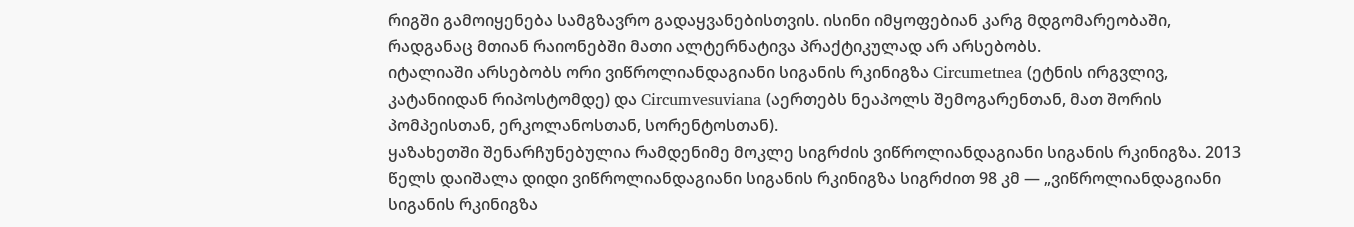რიგში გამოიყენება სამგზავრო გადაყვანებისთვის. ისინი იმყოფებიან კარგ მდგომარეობაში, რადგანაც მთიან რაიონებში მათი ალტერნატივა პრაქტიკულად არ არსებობს.
იტალიაში არსებობს ორი ვიწროლიანდაგიანი სიგანის რკინიგზა Circumetnea (ეტნის ირგვლივ, კატანიიდან რიპოსტომდე) და Circumvesuviana (აერთებს ნეაპოლს შემოგარენთან, მათ შორის პომპეისთან, ერკოლანოსთან, სორენტოსთან).
ყაზახეთში შენარჩუნებულია რამდენიმე მოკლე სიგრძის ვიწროლიანდაგიანი სიგანის რკინიგზა. 2013 წელს დაიშალა დიდი ვიწროლიანდაგიანი სიგანის რკინიგზა სიგრძით 98 კმ — „ვიწროლიანდაგიანი სიგანის რკინიგზა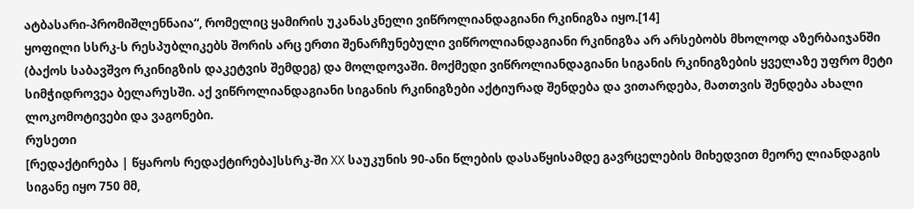ატბასარი-პრომიშლენნაია“, რომელიც ყამირის უკანასკნელი ვიწროლიანდაგიანი რკინიგზა იყო.[14]
ყოფილი სსრკ-ს რესპუბლიკებს შორის არც ერთი შენარჩუნებული ვიწროლიანდაგიანი რკინიგზა არ არსებობს მხოლოდ აზერბაიჯანში (ბაქოს საბავშვო რკინიგზის დაკეტვის შემდეგ) და მოლდოვაში. მოქმედი ვიწროლიანდაგიანი სიგანის რკინიგზების ყველაზე უფრო მეტი სიმჭიდროვეა ბელარუსში. აქ ვიწროლიანდაგიანი სიგანის რკინიგზები აქტიურად შენდება და ვითარდება, მათთვის შენდება ახალი ლოკომოტივები და ვაგონები.
რუსეთი
[რედაქტირება | წყაროს რედაქტირება]სსრკ-ში XX საუკუნის 90-ანი წლების დასაწყისამდე გავრცელების მიხედვით მეორე ლიანდაგის სიგანე იყო 750 მმ,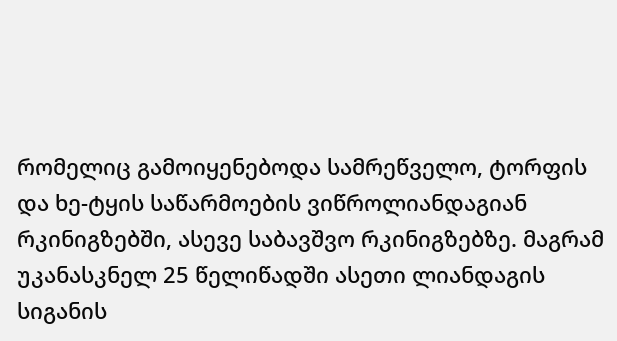რომელიც გამოიყენებოდა სამრეწველო, ტორფის და ხე-ტყის საწარმოების ვიწროლიანდაგიან რკინიგზებში, ასევე საბავშვო რკინიგზებზე. მაგრამ უკანასკნელ 25 წელიწადში ასეთი ლიანდაგის სიგანის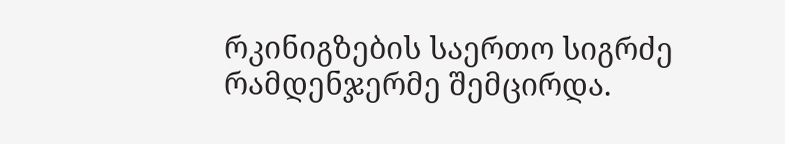რკინიგზების საერთო სიგრძე რამდენჯერმე შემცირდა.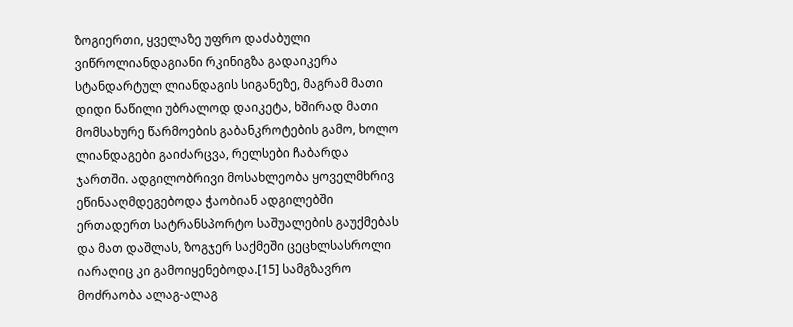ზოგიერთი, ყველაზე უფრო დაძაბული ვიწროლიანდაგიანი რკინიგზა გადაიკერა სტანდარტულ ლიანდაგის სიგანეზე, მაგრამ მათი დიდი ნაწილი უბრალოდ დაიკეტა, ხშირად მათი მომსახურე წარმოების გაბანკროტების გამო, ხოლო ლიანდაგები გაიძარცვა, რელსები ჩაბარდა ჯართში. ადგილობრივი მოსახლეობა ყოველმხრივ ეწინააღმდეგებოდა ჭაობიან ადგილებში ერთადერთ სატრანსპორტო საშუალების გაუქმებას და მათ დაშლას, ზოგჯერ საქმეში ცეცხლსასროლი იარაღიც კი გამოიყენებოდა.[15] სამგზავრო მოძრაობა ალაგ-ალაგ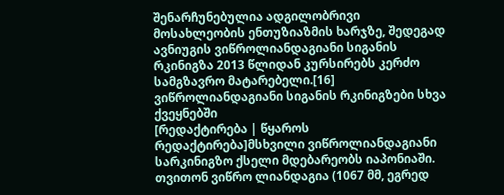შენარჩუნებულია ადგილობრივი მოსახლეობის ენთუზიაზმის ხარჯზე, შედეგად ავნიუგის ვიწროლიანდაგიანი სიგანის რკინიგზა 2013 წლიდან კურსირებს კერძო სამგზავრო მატარებელი.[16]
ვიწროლიანდაგიანი სიგანის რკინიგზები სხვა ქვეყნებში
[რედაქტირება | წყაროს რედაქტირება]მსხვილი ვიწროლიანდაგიანი სარკინიგზო ქსელი მდებარეობს იაპონიაში. თვითონ ვიწრო ლიანდაგია (1067 მმ, ეგრედ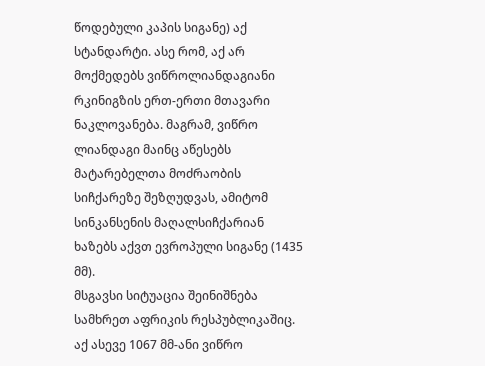წოდებული კაპის სიგანე) აქ სტანდარტი. ასე რომ, აქ არ მოქმედებს ვიწროლიანდაგიანი რკინიგზის ერთ-ერთი მთავარი ნაკლოვანება. მაგრამ, ვიწრო ლიანდაგი მაინც აწესებს მატარებელთა მოძრაობის სიჩქარეზე შეზღუდვას, ამიტომ სინკანსენის მაღალსიჩქარიან ხაზებს აქვთ ევროპული სიგანე (1435 მმ).
მსგავსი სიტუაცია შეინიშნება სამხრეთ აფრიკის რესპუბლიკაშიც. აქ ასევე 1067 მმ-ანი ვიწრო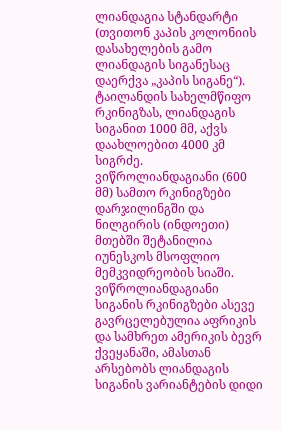ლიანდაგია სტანდარტი (თვითონ კაპის კოლონიის დასახელების გამო ლიანდაგის სიგანესაც დაერქვა „კაპის სიგანე“).
ტაილანდის სახელმწიფო რკინიგზას, ლიანდაგის სიგანით 1000 მმ, აქვს დაახლოებით 4000 კმ სიგრძე.
ვიწროლიანდაგიანი (600 მმ) სამთო რკინიგზები დარჯილინგში და ნილგირის (ინდოეთი) მთებში შეტანილია იუნესკოს მსოფლიო მემკვიდრეობის სიაში.
ვიწროლიანდაგიანი სიგანის რკინიგზები ასევე გავრცელებულია აფრიკის და სამხრეთ ამერიკის ბევრ ქვეყანაში, ამასთან არსებობს ლიანდაგის სიგანის ვარიანტების დიდი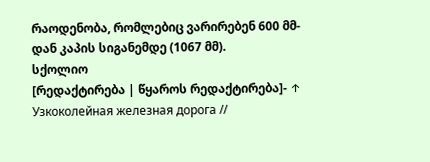რაოდენობა, რომლებიც ვარირებენ 600 მმ-დან კაპის სიგანემდე (1067 მმ).
სქოლიო
[რედაქტირება | წყაროს რედაქტირება]- ↑ Узкоколейная железная дорога //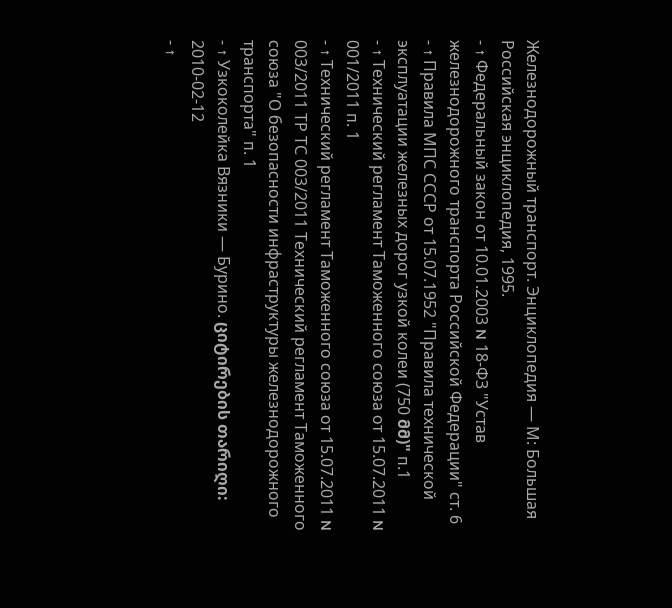Железнодорожный транспорт. Энциклопедия — М: Большая Российская энциклопедия, 1995.
- ↑ Федеральный закон от 10.01.2003 N 18-ФЗ "Устав железнодорожного транспорта Российской Федерации" ст. 6
- ↑ Правила МПС СССР от 15.07.1952 "Правила технической эксплуатации железных дорог узкой колеи (750 მმ)" п.1
- ↑ Технический регламент Таможенного союза от 15.07.2011 N 001/2011 п. 1
- ↑ Технический регламент Таможенного союза от 15.07.2011 N 003/2011 ТР ТС 003/2011 Технический регламент Таможенного союза "О безопасности инфраструктуры железнодорожного транспорта" п. 1
- ↑ Узкоколейка Вязники — Бурино. ციტირების თარიღი: 2010-02-12
- ↑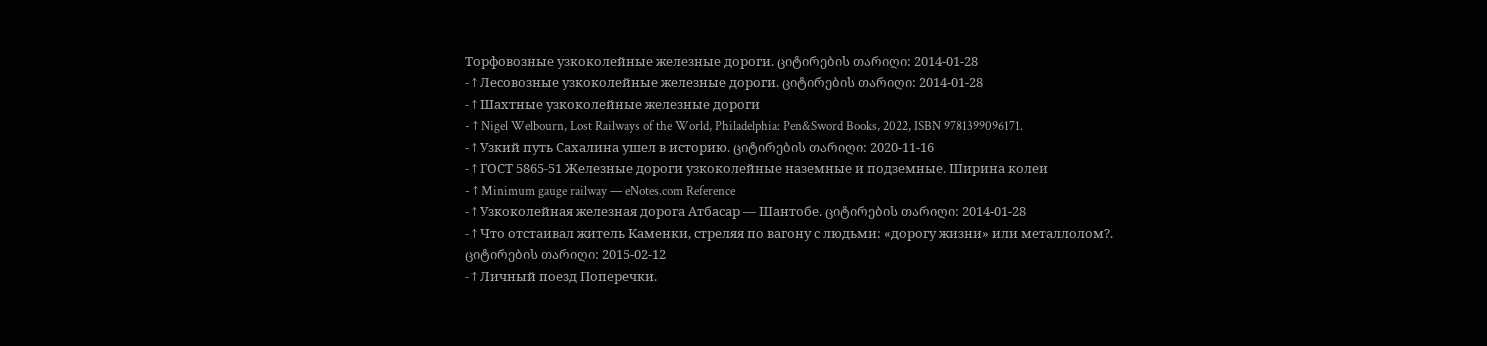Торфовозные узкоколейные железные дороги. ციტირების თარიღი: 2014-01-28
- ↑ Лесовозные узкоколейные железные дороги. ციტირების თარიღი: 2014-01-28
- ↑ Шахтные узкоколейные железные дороги
- ↑ Nigel Welbourn, Lost Railways of the World, Philadelphia: Pen&Sword Books, 2022, ISBN 9781399096171.
- ↑ Узкий путь Сахалина ушел в историю. ციტირების თარიღი: 2020-11-16
- ↑ ГОСТ 5865-51 Железные дороги узкоколейные наземные и подземные. Ширина колеи
- ↑ Minimum gauge railway — eNotes.com Reference
- ↑ Узкоколейная железная дорога Атбасар — Шантобе. ციტირების თარიღი: 2014-01-28
- ↑ Что отстаивал житель Каменки, стреляя по вагону с людьми: «дорогу жизни» или металлолом?. ციტირების თარიღი: 2015-02-12
- ↑ Личный поезд Поперечки.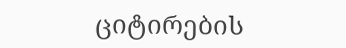ციტირების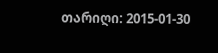თარიღი: 2015-01-30